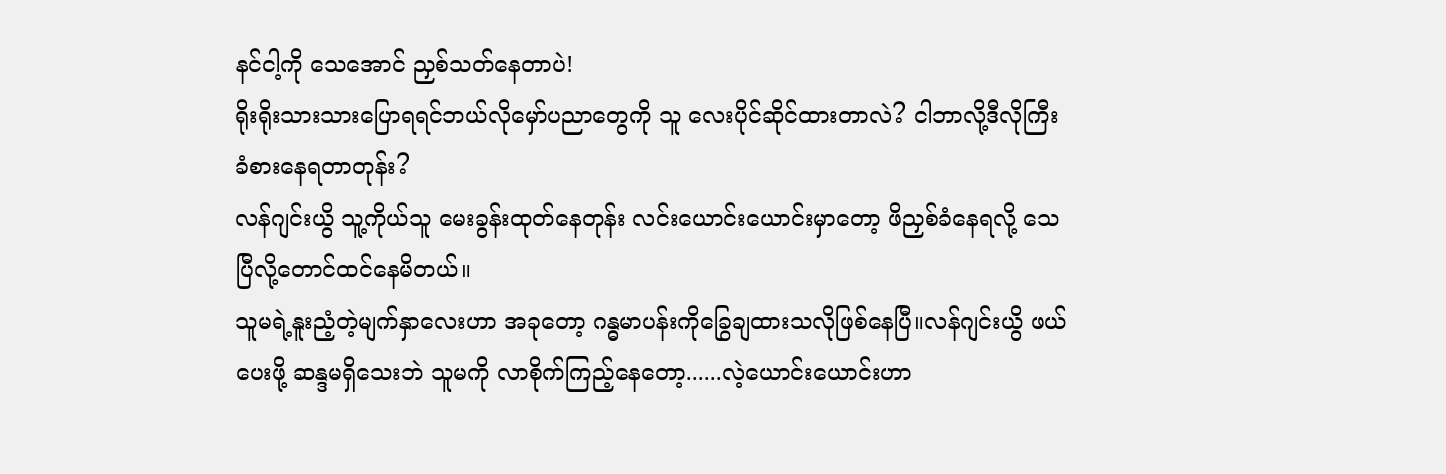နင်ငါ့ကို သေအောင် ညှစ်သတ်နေတာပဲ!
ရိုးရိုးသားသားပြောရရင်ဘယ်လိုမှော်ပညာတွေကို သူ လေးပိုင်ဆိုင်ထားတာလဲ? ငါဘာလို့ဒီလိုကြီး ခံစားနေရတာတုန်း?
လန်ဂျင်းယွိ သူ့ကိုယ်သူ မေးခွန်းထုတ်နေတုန်း လင်းယောင်းယောင်းမှာတော့ ဖိညှစ်ခံနေရလို့ သေပြီလို့တောင်ထင်နေမိတယ်။
သူမရဲ့နူးညံ့တဲ့မျက်နှာလေးဟာ အခုတော့ ဂန္ဓမာပန်းကိုခြွေချထားသလိုဖြစ်နေပြီ။လန်ဂျင်းယွိ ဖယ်ပေးဖို့ ဆန္ဒမရှိသေးဘဲ သူမကို လာစိုက်ကြည့်နေတော့......လဲ့ယောင်းယောင်းဟာ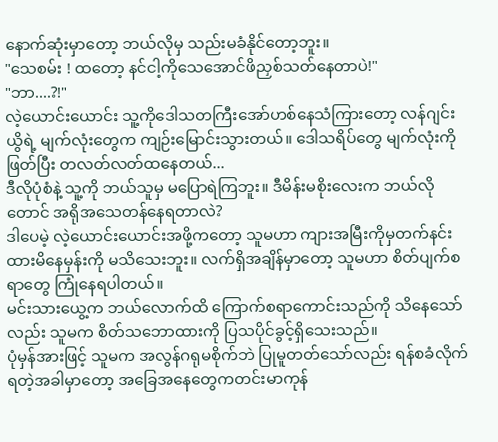နောက်ဆုံးမှာတော့ ဘယ်လိုမှ သည်းမခံနိုင်တော့ဘူး။
"သေစမ်း ! ထတော့ နင်ငါ့ကိုသေအောင်ဖိညှစ်သတ်နေတာပဲ!"
"ဘာ....?!"
လဲ့ယောင်းယောင်း သူ့ကိုဒေါသတကြီးအော်ဟစ်နေသံကြားတော့ လန်ဂျင်းယွိရဲ့ မျက်လုံးတွေက ကျဉ်းမြောင်းသွားတယ်။ ဒေါသရိပ်တွေ မျက်လုံးကိုဖြတ်ပြီး တလတ်လတ်ထနေတယ်...
ဒီလိုပုံစံနဲ့ သူ့ကို ဘယ်သူမှ မပြောရဲကြဘူး။ ဒီမိန်းမစိုးလေးက ဘယ်လိုတောင် အရိုအသေတန်နေရတာလဲ?
ဒါပေမဲ့ လဲ့ယောင်းယောင်းအဖို့ကတော့ သူမဟာ ကျားအမြီးကိုမှတက်နင်းထားမိနေမှန်းကို မသိသေးဘူး။ လက်ရှိအချိန်မှာတော့ သူမဟာ စိတ်ပျက်စရာတွေ ကြုံနေရပါတယ်။
မင်းသားယွေ့က ဘယ်လောက်ထိ ကြောက်စရာကောင်းသည်ကို သိနေသော်လည်း သူမက စိတ်သဘောထားကို ပြသပိုင်ခွင့်ရှိသေးသည်။
ပုံမှန်အားဖြင့် သူမက အလွန်ဂရုမစိုက်ဘဲ ပြုမူတတ်သော်လည်း ရန်စခံလိုက်ရတဲ့အခါမှာတော့ အခြေအနေတွေကတင်းမာကုန်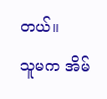တယ်။
သူမက အိမ်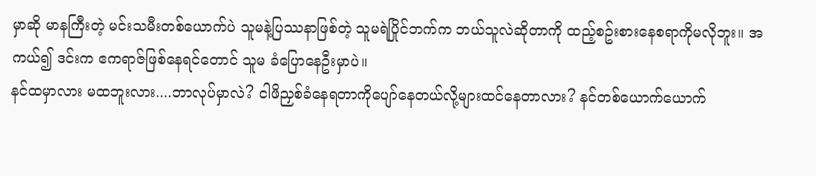မှာဆို မာနကြီးတဲ့ မင်းသမီးတစ်ယောက်ပဲ သူမနဲ့ပြဿနာဖြစ်တဲ့ သူမရဲပြိုင်ဘက်က ဘယ်သူလဲဆိုတာကို ထည့်စဥ်းစားနေစရာကိုမလိုဘူး။ အကယ်၍ ဒင်းက ဧကရာဇ်ဖြစ်နေရင်တောင် သူမ ခံပြောနေဦးမှာပဲ။
နင်ထမှာလား မထဘူးလား....ဘာလုပ်မှာလဲ? ငါဖိညှစ်ခံနေရတာကိုပျော်နေတယ်လို့များထင်နေတာလား? နင်တစ်ယောက်ယောက်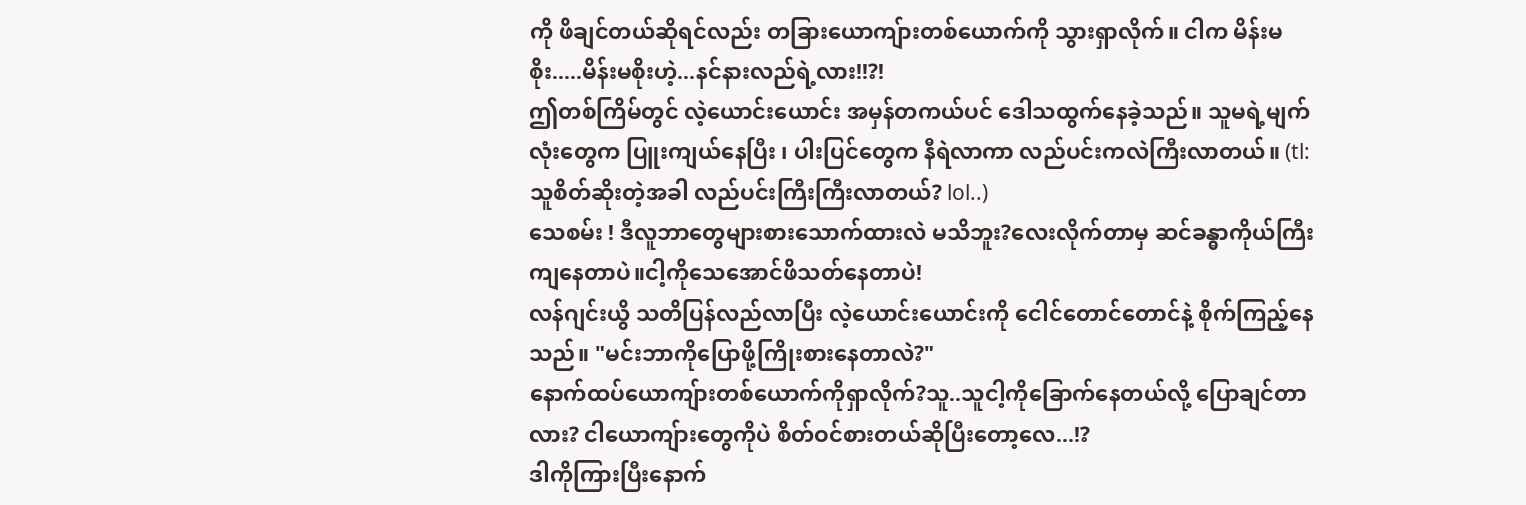ကို ဖိချင်တယ်ဆိုရင်လည်း တခြားယောကျ်ားတစ်ယောက်ကို သွားရှာလိုက်။ ငါက မိန်းမစိုး.....မိန်းမစိုးဟဲ့...နင်နားလည်ရဲ့လား!!?!
ဤတစ်ကြိမ်တွင် လဲ့ယောင်းယောင်း အမှန်တကယ်ပင် ဒေါသထွက်နေခဲ့သည်။ သူမရဲ့မျက်လုံးတွေက ပြူးကျယ်နေပြီး ၊ ပါးပြင်တွေက နီရဲလာကာ လည်ပင်းကလဲကြီးလာတယ်။ (tl: သူစိတ်ဆိုးတဲ့အခါ လည်ပင်းကြီးကြီးလာတယ်? lol..)
သေစမ်း ! ဒီလူဘာတွေများစားသောက်ထားလဲ မသိဘူး?လေးလိုက်တာမှ ဆင်ခန္ဓာကိုယ်ကြီးကျနေတာပဲ။ငါ့ကိုသေအောင်ဖိသတ်နေတာပဲ!
လန်ဂျင်းယွိ သတိပြန်လည်လာပြီး လဲ့ယောင်းယောင်းကို ငေါင်တောင်တောင်နဲ့ စိုက်ကြည့်နေသည်။ "မင်းဘာကိုပြောဖို့ကြိုးစားနေတာလဲ?"
နောက်ထပ်ယောကျ်ားတစ်ယောက်ကိုရှာလိုက်?သူ..သူငါ့ကိုခြောက်နေတယ်လို့ ပြောချင်တာလား? ငါယောကျ်ားတွေကိုပဲ စိတ်ဝင်စားတယ်ဆိုပြီးတော့လေ...!?
ဒါကိုကြားပြီးနောက်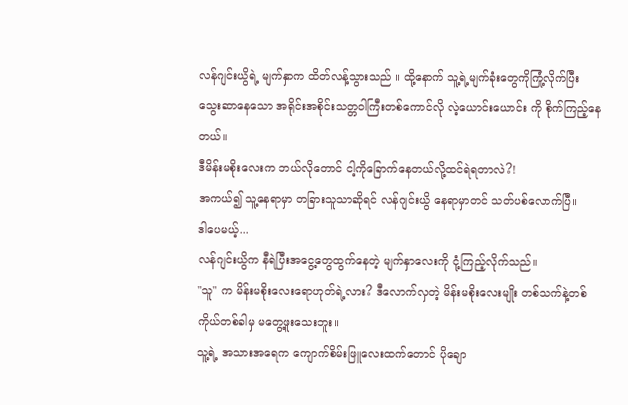လန်ဂျင်းယွိရဲ့ မျက်နှာက ထိတ်လန့်သွားသည် ။ ထို့နောက် သူ့ရဲ့မျက်ခုံးတွေကိုကြုံ့လိုက်ပြီး သွေးဆာနေသော အရိုင်းအစိုင်းသတ္တဝါကြီးတစ်ကောင်လို လဲ့ယောင်းယောင်း ကို စိုက်ကြည့်နေတယ်။
ဒီမိန်းမစိုးလေးက ဘယ်လိုတောင် ငါ့ကိုခြောက်နေတယ်လို့ထင်ရဲရတာလဲ?!
အကယ်၍ သူ့နေရာမှာ တခြားသူသာဆိုရင် လန်ဂျင်းယွိ နေရာမှာတင် သတ်ပစ်လောက်ပြီ။
ဒါပေမယ့်...
လန်ဂျင်းယွိက နီရဲပြီးအငွေ့တွေထွက်နေတဲ့ မျက်နှာလေးကို ငုံ့ကြည့်လိုက်သည်။
"သူ" က မိန်းမစိုးလေးရောဟုတ်ရဲ့လား? ဒီလောက်လှတဲ့ မိန်းမစိုးလေးမျိုး တစ်သက်နဲ့တစ်ကိုယ်တစ်ခါမှ မတွေ့ဖူးသေးဘူး။
သူ့ရဲ့ အသားအရေက ကျောက်စိမ်းဖြူလေးထက်တောင် ပိုချော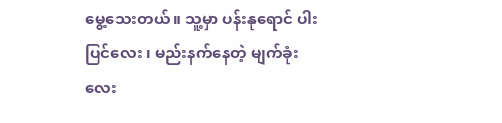မွေ့သေးတယ်။ သူ့မှာ ပန်းနုရောင် ပါးပြင်လေး ၊ မည်းနက်နေတဲ့ မျက်ခုံးလေး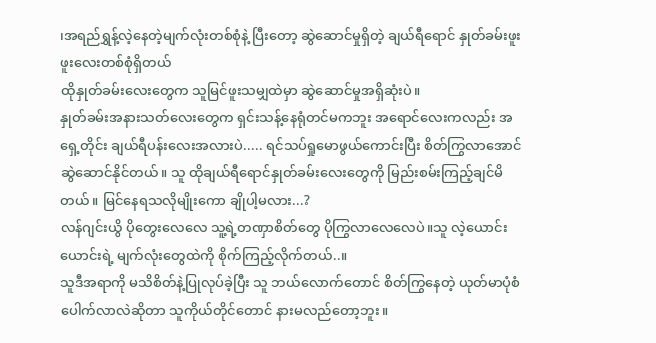၊အရည်ရွှန့်လဲ့နေတဲ့မျက်လုံးတစ်စုံနဲ့ ပြီးတော့ ဆွဲဆောင်မှုရှိတဲ့ ချယ်ရီရောင် နှုတ်ခမ်းဖူးဖူးလေးတစ်စုံရှိတယ်
ထိုနှုတ်ခမ်းလေးတွေက သူမြင်ဖူးသမျှထဲမှာ ဆွဲဆောင်မှုအရှိဆုံးပဲ။
နှုတ်ခမ်းအနားသတ်လေးတွေက ရှင်းသန့်နေရုံတင်မကဘူး အရောင်လေးကလည်း အရှေ့တိုင်း ချယ်ရီပန်းလေးအလားပဲ..... ရင်သပ်ရှုမောဖွယ်ကောင်းပြီး စိတ်ကြွလာအောင်ဆွဲဆောင်နိုင်တယ်။ သူ ထိုချယ်ရီရောင်နှုတ်ခမ်းလေးတွေကို မြည်းစမ်းကြည့်ချင်မိတယ်။ မြင်နေရသလိုမျိုးကော ချိုပါ့မလား...?
လန်ဂျင်းယွိ ပိုတွေးလေလေ သူ့ရဲ့တဏှာစိတ်တွေ ပိုကြွလာလေလေပဲ။သူ လဲ့ယောင်းယောင်းရဲ့ မျက်လုံးတွေထဲကို စိုက်ကြည့်လိုက်တယ်..။
သူဒီအရာကို မသိစိတ်နဲ့ပြုလုပ်ခဲ့ပြီး သူ ဘယ်လောက်တောင် စိတ်ကြွနေတဲ့ ယုတ်မာပုံစံပေါက်လာလဲဆိုတာ သူကိုယ်တိုင်တောင် နားမလည်တော့ဘူး။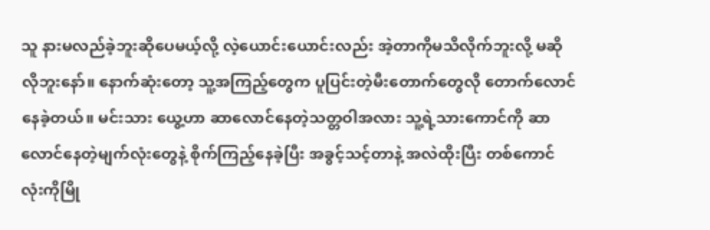သူ နားမလည်ခဲ့ဘူးဆိုပေမယ့်လို့ လဲ့ယောင်းယောင်းလည်း အဲ့တာကိုမသိလိုက်ဘူးလို့ မဆိုလိုဘူးနော်။ နောက်ဆုံးတော့ သူ့အကြည့်တွေက ပူပြင်းတဲ့မီးတောက်တွေလို တောက်လောင်နေခဲ့တယ်။ မင်းသား ယွေ့ဟာ ဆာလောင်နေတဲ့သတ္တဝါအလား သူ့ရဲ့သားကောင်ကို ဆာလောင်နေတဲ့မျက်လုံးတွေနဲ့ စိုက်ကြည့်နေခဲ့ပြီး အခွင့်သင့်တာနဲ့ အလဲထိုးပြီး တစ်ကောင်လုံးကိုမြို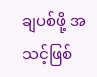ချပစ်ဖို့ အသင့်ဖြစ်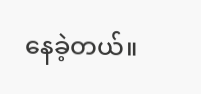နေခဲ့တယ်။